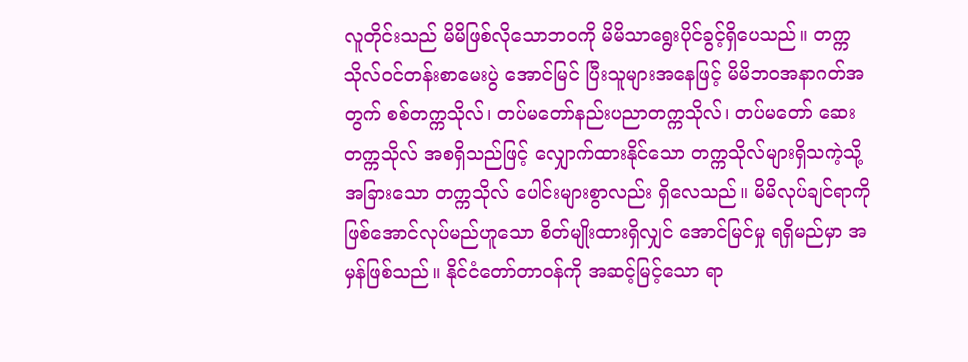လူတိုင်းသည် မိမိဖြစ်လိုသောဘဝကို မိမိသာရွေးပိုင်ခွင့်ရှိပေသည်။ တက္ကသိုလ်ဝင်တန်းစာမေးပွဲ အောင်မြင် ပြီးသူများအနေဖြင့် မိမိဘဝအနာဂတ်အတွက် စစ်တက္ကသိုလ်၊ တပ်မတော်နည်းပညာတက္ကသိုလ်၊ တပ်မတော် ဆေးတက္ကသိုလ် အစရှိသည်ဖြင့် လျှောက်ထားနိုင်သော တက္ကသိုလ်များရှိသကဲ့သို့ အခြားသော တက္ကသိုလ် ပေါင်းများစွာလည်း ရှိလေသည်။ မိမိလုပ်ချင်ရာကို ဖြစ်အောင်လုပ်မည်ဟူသော စိတ်မျိုးထားရှိလျှင် အောင်မြင်မှု ရရှိမည်မှာ အမှန်ဖြစ်သည်။ နိုင်ငံတော်တာဝန်ကို အဆင့်မြင့်သော ရာ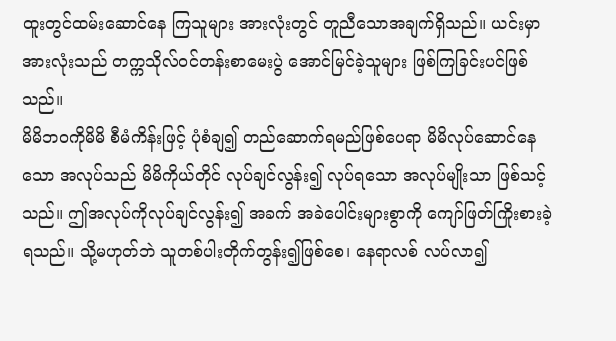ထူးတွင်ထမ်းဆောင်နေ ကြသူများ အားလုံးတွင် တူညီသောအချက်ရှိသည်။ ယင်းမှာ အားလုံးသည် တက္ကသိုလ်ဝင်တန်းစာမေးပွဲ အောင်မြင်ခဲ့သူများ ဖြစ်ကြခြင်းပင်ဖြစ်သည်။
မိမိဘဝကိုမိမိ စီမံကိန်းဖြင့် ပုံစံချ၍ တည်ဆောက်ရမည်ဖြစ်ပေရာ မိမိလုပ်ဆောင်နေသော အလုပ်သည် မိမိကိုယ်တိုင် လုပ်ချင်လွန်း၍ လုပ်ရသော အလုပ်မျိုးသာ ဖြစ်သင့်သည်။ ဤအလုပ်ကိုလုပ်ချင်လွန်း၍ အခက် အခဲပေါင်းများစွာကို ကျော်ဖြတ်ကြိုးစားခဲ့ရသည်။ သို့မဟုတ်ဘဲ သူတစ်ပါးတိုက်တွန်း၍ဖြစ်စေ၊ နေရာလစ် လပ်လာ၍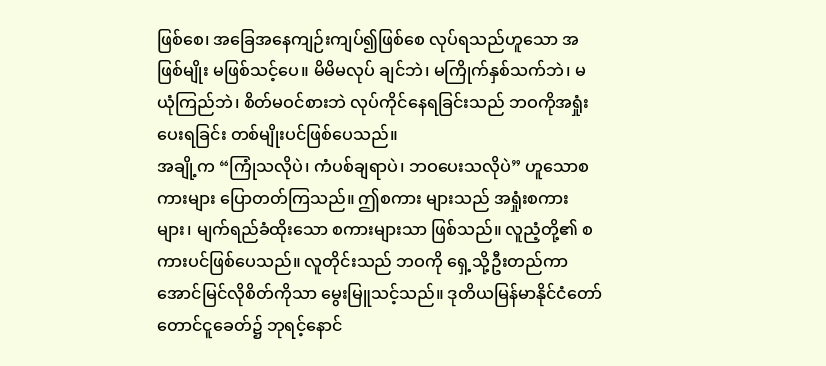ဖြစ်စေ၊ အခြေအနေကျဉ်းကျပ်၍ဖြစ်စေ လုပ်ရသည်ဟူသော အဖြစ်မျိုး မဖြစ်သင့်ပေ။ မိမိမလုပ် ချင်ဘဲ၊ မကြိုက်နှစ်သက်ဘဲ၊ မယုံကြည်ဘဲ၊ စိတ်မဝင်စားဘဲ လုပ်ကိုင်နေရခြင်းသည် ဘဝကိုအရှုံးပေးရခြင်း တစ်မျိုးပင်ဖြစ်ပေသည်။
အချို့က “ကြုံသလိုပဲ၊ ကံပစ်ချရာပဲ၊ ဘဝပေးသလိုပဲ” ဟူသောစကားများ ပြောတတ်ကြသည်။ ဤစကား များသည် အရှုံးစကားများ၊ မျက်ရည်ခံထိုးသော စကားများသာ ဖြစ်သည်။ လူညံ့တို့၏ စကားပင်ဖြစ်ပေသည်။ လူတိုင်းသည် ဘဝကို ရှေ့သို့ဦးတည်ကာ အောင်မြင်လိုစိတ်ကိုသာ မွေးမြူသင့်သည်။ ဒုတိယမြန်မာနိုင်ငံတော် တောင်ငူခေတ်၌ ဘုရင့်နောင်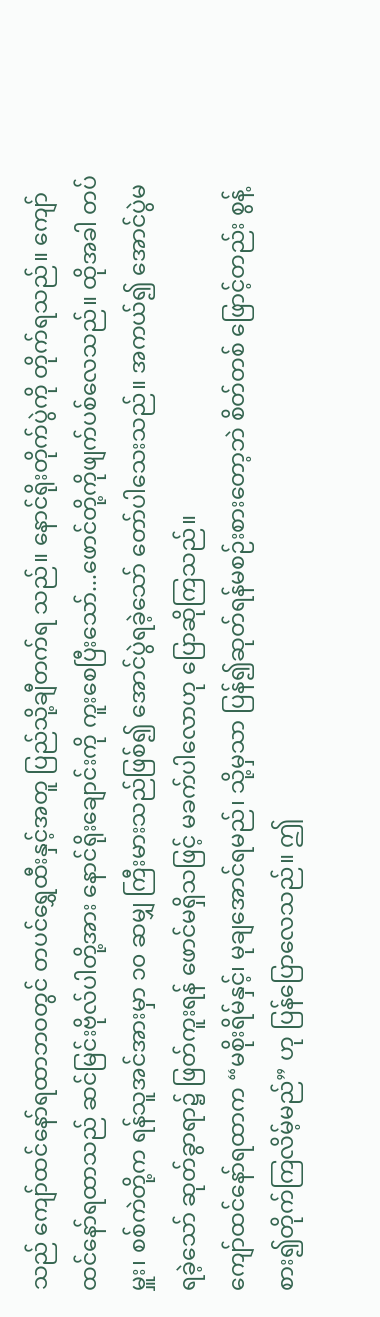သည် ကျော်ထင်နော်ရထာဘဝတွင် တပင်ရွှေထီးနှင့်အတူ ပြည်သို့ချီတက်ရ သည်။ နောင်ရိုးတိုက်ပွဲကို တိုက်ရသည်။ ကျော်ထင်နော်ရထာသည် ဆင်မြင်းဗိုလ်ပါတို့အား နောင်ရိုးချောင်းကို ကူးစေပြီးသော်...ဖောင်တို့ကိုဖျက်ပစ်လေသည်။ ထိုအခါ တပ်မှူး၊ စစ်ကဲတို့က ရန်သူအင်အားမှာ ၁၀ ဆမျှ ကြီးမားသည်ဖြစ်၍ အောင်ပွဲရခဲ့သော် တော်ပါသေးသည်။ အကယ်၍ အောင်ပွဲမရခဲ့သော် ဆုတ်ခွာရာ၌ ဖြတ်ကူးရန် ဖောင်မရှိသဖြင့် မခက်ပါလောဟု ပြောဆိုကြသည်။
ကျော်ထင်နော်ရထာက “မစိုးရိမ်နှင့်၊ မုချအောင်ရမည်၊ သို့မှသာ ပြန်၍ဆုတ်ရန်မစဉ်းစားတော့ဘဲ စိတ်တစ် ဖြောင့်တည်း စွန့်စား၍တိုက်ကြလိမ့်မည်” ဟု ပြန်ပြောလေသည်။ ဤ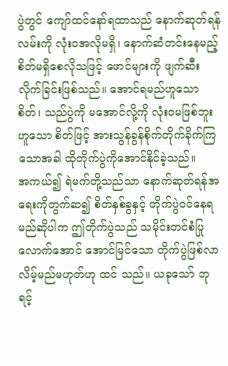ပွဲတွင် ကျော်ထင်နော်ရထာသည် နောက်ဆုတ်ရန်လမ်းကို လုံးဝအလိုမရှိ၊ နောက်ဆံတင်းနေမည့် စိတ်မရှိစေလိုသဖြင့် ဖောင်များကို ဖျက်ဆီး လိုက်ခြင်းဖြစ်သည်။ အောင်ရမည်ဟူသောစိတ်၊ သည်ပွဲကို မအောင်လို့ကို လုံးဝမဖြစ်ဘူးဟူသော စိတ်ဖြင့် အားသွန်ခွန်စိုက်တိုက်ခိုက်ကြသောအခါ ထိုတိုက်ပွဲကိုအောင်နိုင်ခဲ့သည်။
အကယ်၍ ရဲမက်တို့သည်သာ နောက်ဆုတ်ရန်အရေးကိုတွက်ဆ၍ စိတ်နှစ်ခွနှင့် တိုက်ပွဲဝင်နေရမည်ဆိုပါက ဤတိုက်ပွဲသည် သမိုင်းတင်စံပြုလောက်အောင် အောင်မြင်သော တိုက်ပွဲဖြစ်လာလိမ့်မည်မဟုတ်ဟု ထင် သည်။ ယခုသော် ဘုရင့်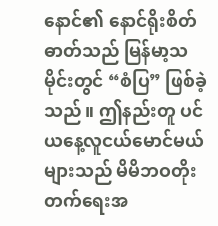နောင်၏ နောင်ရိုးစိတ်ဓာတ်သည် မြန်မာ့သမိုင်းတွင် “စံပြ” ဖြစ်ခဲ့သည်။ ဤနည်းတူ ပင် ယနေ့လူငယ်မောင်မယ်များသည် မိမိဘဝတိုးတက်ရေးအ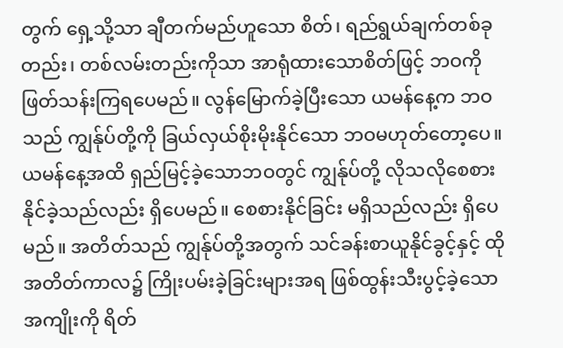တွက် ရှေ့သို့သာ ချီတက်မည်ဟူသော စိတ်၊ ရည်ရွယ်ချက်တစ်ခုတည်း၊ တစ်လမ်းတည်းကိုသာ အာရုံထားသောစိတ်ဖြင့် ဘဝကိုဖြတ်သန်းကြရပေမည်။ လွန်မြောက်ခဲ့ပြီးသော ယမန်နေ့က ဘဝသည် ကျွန်ုပ်တို့ကို ခြယ်လှယ်စိုးမိုးနိုင်သော ဘဝမဟုတ်တော့ပေ။ ယမန်နေ့အထိ ရှည်မြင့်ခဲ့သောဘဝတွင် ကျွန်ုပ်တို့ လိုသလိုစေစားနိုင်ခဲ့သည်လည်း ရှိပေမည်။ စေစားနိုင်ခြင်း မရှိသည်လည်း ရှိပေမည်။ အတိတ်သည် ကျွန်ုပ်တို့အတွက် သင်ခန်းစာယူနိုင်ခွင့်နှင့် ထိုအတိတ်ကာလ၌ ကြိုးပမ်းခဲ့ခြင်းများအရ ဖြစ်ထွန်းသီးပွင့်ခဲ့သောအကျိုးကို ရိတ်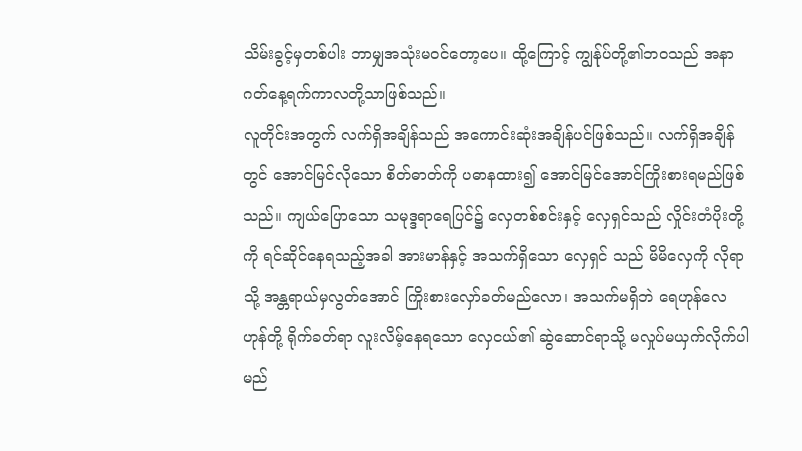သိမ်းခွင့်မှတစ်ပါး ဘာမျှအသုံးမဝင်တော့ပေ။ ထို့ကြောင့် ကျွန်ုပ်တို့၏ဘဝသည် အနာဂတ်နေ့ရက်ကာလတို့သာဖြစ်သည်။
လူတိုင်းအတွက် လက်ရှိအချိန်သည် အကောင်းဆုံးအချိန်ပင်ဖြစ်သည်။ လက်ရှိအချိန်တွင် အောင်မြင်လိုသော စိတ်ဓာတ်ကို ပဓာနထား၍ အောင်မြင်အောင်ကြိုးစားရမည်ဖြစ်သည်။ ကျယ်ပြောသော သမုဒ္ဒရာရေပြင်၌ လှေတစ်စင်းနှင့် လှေရှင်သည် လှိုင်းတံပိုးတို့ကို ရင်ဆိုင်နေရသည့်အခါ အားမာန်နှင့် အသက်ရှိသော လှေရှင် သည် မိမိလှေကို လိုရာသို့ အန္တရာယ်မှလွတ်အောင် ကြိုးစားလှော်ခတ်မည်လော၊ အသက်မရှိဘဲ ရေဟုန်လေ ဟုန်တို့ ရိုက်ခတ်ရာ လူးလိမ့်နေရသော လှေငယ်၏ ဆွဲဆောင်ရာသို့ မလှုပ်မယှက်လိုက်ပါမည်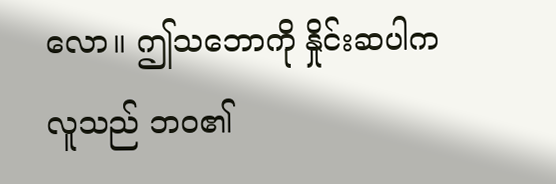လော။ ဤသဘောကို နှိုင်းဆပါက လူသည် ဘဝ၏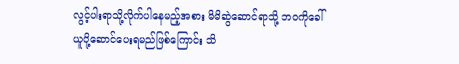လွင့်ပါးရာသို့လိုက်ပါနေမည့်အစား မိမိဆွဲဆောင်ရာသို့ ဘဝကိုခေါ်ယူပို့ဆောင်ပေးရမည်ဖြစ်ကြောင်း သိ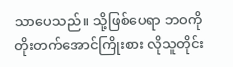သာပေသည်။ သို့ဖြစ်ပေရာ ဘဝကို တိုးတက်အောင်ကြိုးစား လိုသူတိုင်း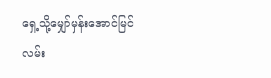ရှေ့သို့မျှော်မှန်းအောင်မြင်လမ်း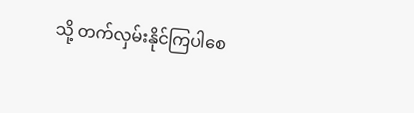သို့ တက်လှမ်းနိုင်ကြပါစေ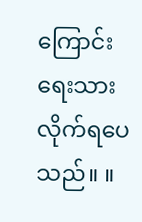ကြောင်း ရေးသားလိုက်ရပေသည်။ ။